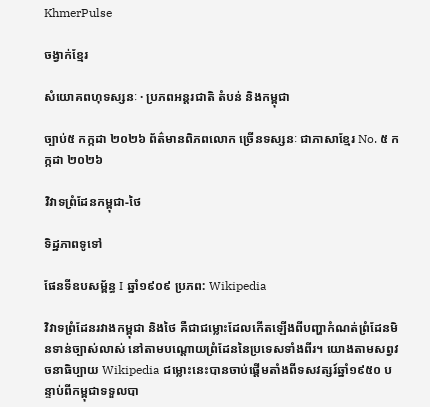KhmerPulse

ចង្វាក់ខ្មែរ

សំយោគពហុទស្សនៈ · ប្រភពអន្តរជាតិ តំបន់ និងកម្ពុជា

ច្បាប់៥ កក្កដា ២០២៦ ព័ត៌មានពិភពលោក ច្រើនទស្សនៈ ជាភាសាខ្មែរ No. ៥ កក្កដា ២០២៦

វិវាទព្រំដែនកម្ពុជា-ថៃ

ទិដ្ឋភាពទូទៅ

ផែនទីឧបសម្ព័ន្ធ I ឆ្នាំ១៩០៩ ប្រភព: Wikipedia

វិវាទព្រំដែនរវាងកម្ពុជា និងថៃ គឺជាជម្លោះដែលកើតឡើងពីបញ្ហាកំណត់ព្រំដែនមិនទាន់ច្បាស់លាស់ នៅតាមបណ្តោយព្រំដែននៃប្រទេសទាំងពីរ។ យោងតាមសព្វវចនាធិប្បាយ Wikipedia ជម្លោះនេះបានចាប់ផ្តើមតាំងពីទសវត្សរ៍ឆ្នាំ១៩៥០ បន្ទាប់ពីកម្ពុជាទទួលបា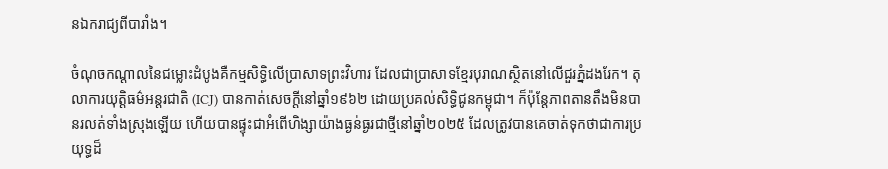នឯករាជ្យពីបារាំង។

ចំណុចកណ្តាលនៃជម្លោះដំបូងគឺកម្មសិទ្ធិលើប្រាសាទព្រះវិហារ ដែលជាប្រាសាទខ្មែរបុរាណស្ថិតនៅលើជួរភ្នំដងរែក។ តុលាការយុត្តិធម៌អន្តរជាតិ (ICJ) បានកាត់សេចក្តីនៅឆ្នាំ១៩៦២ ដោយប្រគល់សិទ្ធិជូនកម្ពុជា។ ក៏ប៉ុន្តែភាពតានតឹងមិនបានរលត់ទាំងស្រុងឡើយ ហើយបានផ្ទុះជាអំពើហិង្សាយ៉ាងធ្ងន់ធ្ងរជាថ្មីនៅឆ្នាំ២០២៥ ដែលត្រូវបានគេចាត់ទុកថាជាការប្រយុទ្ធដ៏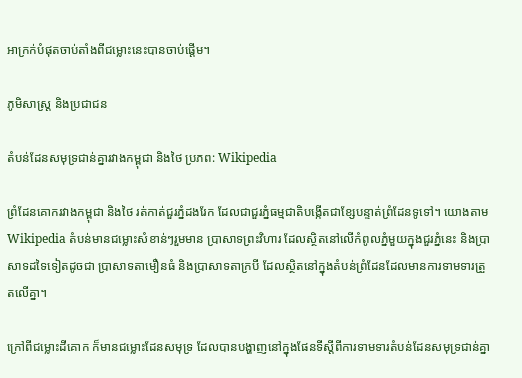អាក្រក់បំផុតចាប់តាំងពីជម្លោះនេះបានចាប់ផ្តើម។

ភូមិសាស្ត្រ និងប្រជាជន

តំបន់ដែនសមុទ្រជាន់គ្នារវាងកម្ពុជា និងថៃ ប្រភព: Wikipedia

ព្រំដែនគោករវាងកម្ពុជា និងថៃ រត់កាត់ជួរភ្នំដងរែក ដែលជាជួរភ្នំធម្មជាតិបង្កើតជាខ្សែបន្ទាត់ព្រំដែនទូទៅ។ យោងតាម Wikipedia តំបន់មានជម្លោះសំខាន់ៗរួមមាន ប្រាសាទព្រះវិហារ ដែលស្ថិតនៅលើកំពូលភ្នំមួយក្នុងជួរភ្នំនេះ និងប្រាសាទដទៃទៀតដូចជា ប្រាសាទតាមឿនធំ និងប្រាសាទតាក្របី ដែលស្ថិតនៅក្នុងតំបន់ព្រំដែនដែលមានការទាមទារត្រួតលើគ្នា។

ក្រៅពីជម្លោះដីគោក ក៏មានជម្លោះដែនសមុទ្រ ដែលបានបង្ហាញនៅក្នុងផែនទីស្តីពីការទាមទារតំបន់ដែនសមុទ្រជាន់គ្នា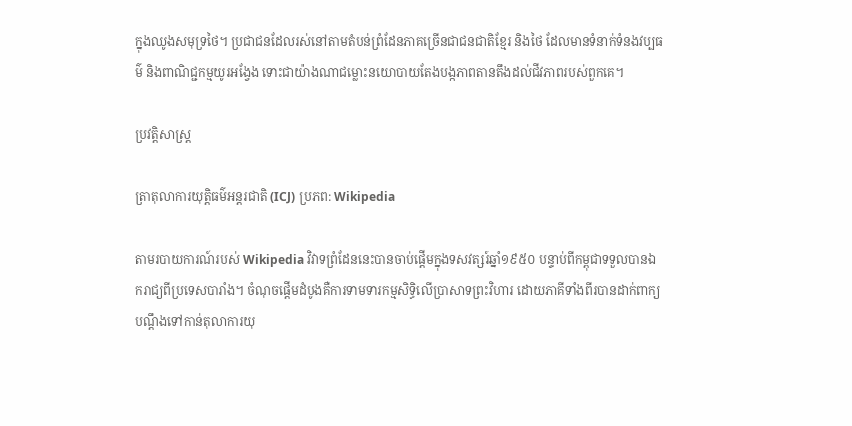ក្នុងឈូងសមុទ្រថៃ។ ប្រជាជនដែលរស់នៅតាមតំបន់ព្រំដែនភាគច្រើនជាជនជាតិខ្មែរ និងថៃ ដែលមានទំនាក់ទំនងវប្បធម៌ និងពាណិជ្ជកម្មយូរអង្វែង ទោះជាយ៉ាងណាជម្លោះនយោបាយតែងបង្កភាពតានតឹងដល់ជីវភាពរបស់ពួកគេ។

ប្រវត្តិសាស្ត្រ

ត្រាតុលាការយុត្តិធម៌អន្តរជាតិ (ICJ) ប្រភព: Wikipedia

តាមរបាយការណ៍របស់ Wikipedia វិវាទព្រំដែននេះបានចាប់ផ្តើមក្នុងទសវត្សរ៍ឆ្នាំ១៩៥០ បន្ទាប់ពីកម្ពុជាទទួលបានឯករាជ្យពីប្រទេសបារាំង។ ចំណុចផ្តើមដំបូងគឺការទាមទារកម្មសិទ្ធិលើប្រាសាទព្រះវិហារ ដោយភាគីទាំងពីរបានដាក់ពាក្យបណ្តឹងទៅកាន់តុលាការយុ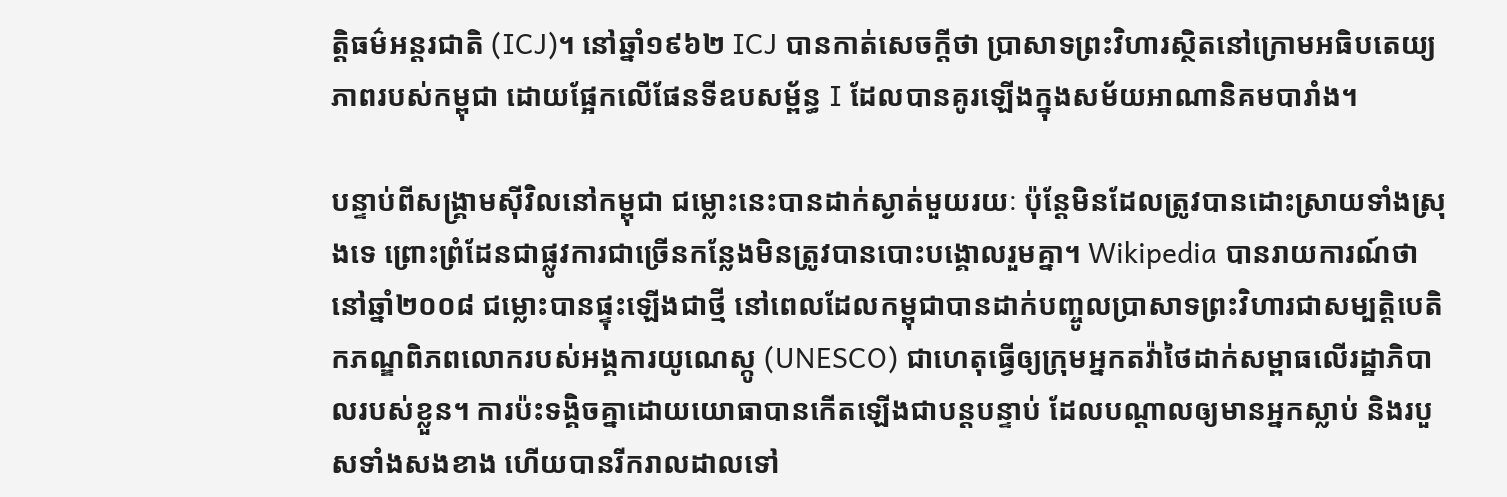ត្តិធម៌អន្តរជាតិ (ICJ)។ នៅឆ្នាំ១៩៦២ ICJ បានកាត់សេចក្តីថា ប្រាសាទព្រះវិហារស្ថិតនៅក្រោមអធិបតេយ្យភាពរបស់កម្ពុជា ដោយផ្អែកលើផែនទីឧបសម្ព័ន្ធ I ដែលបានគូរឡើងក្នុងសម័យអាណានិគមបារាំង។

បន្ទាប់ពីសង្គ្រាមស៊ីវិលនៅកម្ពុជា ជម្លោះនេះបានដាក់ស្ងាត់មួយរយៈ ប៉ុន្តែមិនដែលត្រូវបានដោះស្រាយទាំងស្រុងទេ ព្រោះព្រំដែនជាផ្លូវការជាច្រើនកន្លែងមិនត្រូវបានបោះបង្គោលរួមគ្នា។ Wikipedia បានរាយការណ៍ថា នៅឆ្នាំ២០០៨ ជម្លោះបានផ្ទុះឡើងជាថ្មី នៅពេលដែលកម្ពុជាបានដាក់បញ្ចូលប្រាសាទព្រះវិហារជាសម្បត្តិបេតិកភណ្ឌពិភពលោករបស់អង្គការយូណេស្កូ (UNESCO) ជាហេតុធ្វើឲ្យក្រុមអ្នកតវ៉ាថៃដាក់សម្ពាធលើរដ្ឋាភិបាលរបស់ខ្លួន។ ការប៉ះទង្គិចគ្នាដោយយោធាបានកើតឡើងជាបន្តបន្ទាប់ ដែលបណ្តាលឲ្យមានអ្នកស្លាប់ និងរបួសទាំងសងខាង ហើយបានរីករាលដាលទៅ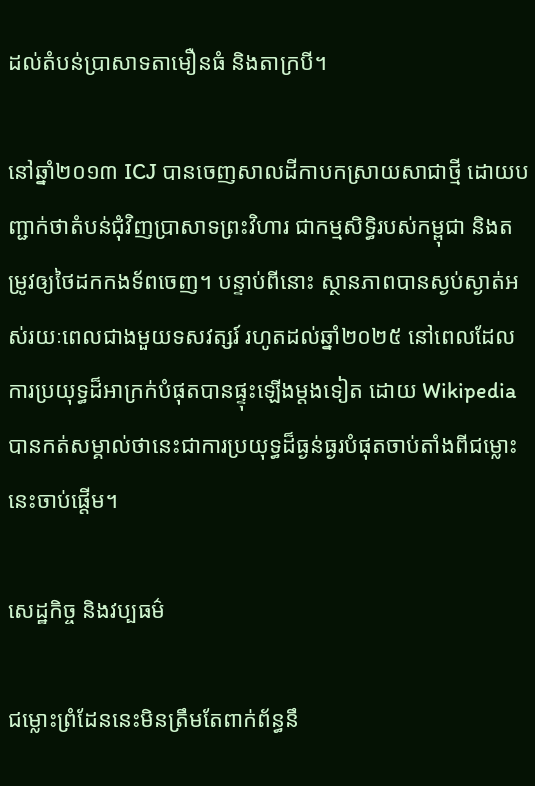ដល់តំបន់ប្រាសាទតាមឿនធំ និងតាក្របី។

នៅឆ្នាំ២០១៣ ICJ បានចេញសាលដីកាបកស្រាយសាជាថ្មី ដោយបញ្ជាក់ថាតំបន់ជុំវិញប្រាសាទព្រះវិហារ ជាកម្មសិទ្ធិរបស់កម្ពុជា និងតម្រូវឲ្យថៃដកកងទ័ពចេញ។ បន្ទាប់ពីនោះ ស្ថានភាពបានស្ងប់ស្ងាត់អស់រយៈពេលជាងមួយទសវត្សរ៍ រហូតដល់ឆ្នាំ២០២៥ នៅពេលដែលការប្រយុទ្ធដ៏អាក្រក់បំផុតបានផ្ទុះឡើងម្តងទៀត ដោយ Wikipedia បានកត់សម្គាល់ថានេះជាការប្រយុទ្ធដ៏ធ្ងន់ធ្ងរបំផុតចាប់តាំងពីជម្លោះនេះចាប់ផ្តើម។

សេដ្ឋកិច្ច និងវប្បធម៌

ជម្លោះព្រំដែននេះមិនត្រឹមតែពាក់ព័ន្ធនឹ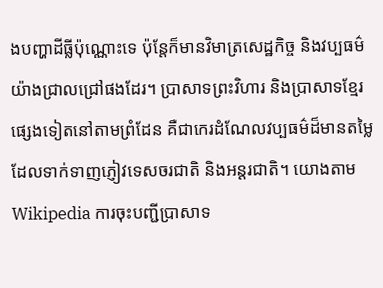ងបញ្ហាដីធ្លីប៉ុណ្ណោះទេ ប៉ុន្តែក៏មានវិមាត្រសេដ្ឋកិច្ច និងវប្បធម៌យ៉ាងជ្រាលជ្រៅផងដែរ។ ប្រាសាទព្រះវិហារ និងប្រាសាទខ្មែរផ្សេងទៀតនៅតាមព្រំដែន គឺជាកេរដំណែលវប្បធម៌ដ៏មានតម្លៃ ដែលទាក់ទាញភ្ញៀវទេសចរជាតិ និងអន្តរជាតិ។ យោងតាម Wikipedia ការចុះបញ្ជីប្រាសាទ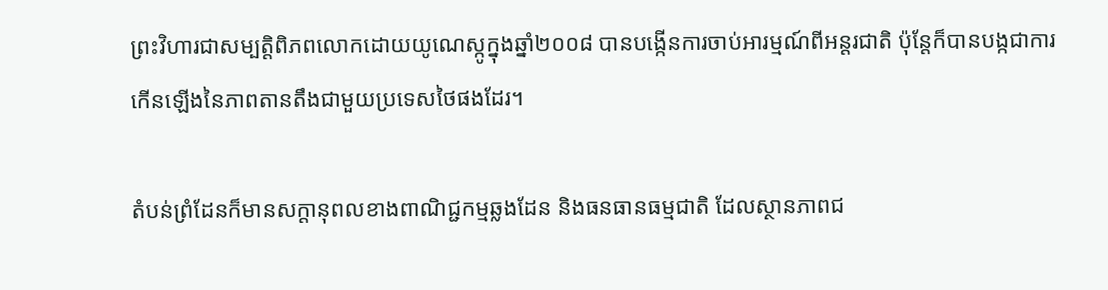ព្រះវិហារជាសម្បត្តិពិភពលោកដោយយូណេស្កូក្នុងឆ្នាំ២០០៨ បានបង្កើនការចាប់អារម្មណ៍ពីអន្តរជាតិ ប៉ុន្តែក៏បានបង្កជាការកើនឡើងនៃភាពតានតឹងជាមួយប្រទេសថៃផងដែរ។

តំបន់ព្រំដែនក៏មានសក្តានុពលខាងពាណិជ្ជកម្មឆ្លងដែន និងធនធានធម្មជាតិ ដែលស្ថានភាពជ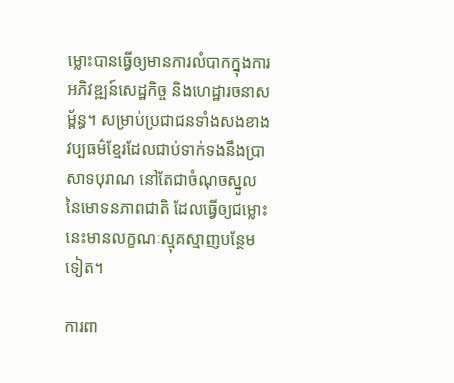ម្លោះបានធ្វើឲ្យមានការលំបាកក្នុងការអភិវឌ្ឍន៍សេដ្ឋកិច្ច និងហេដ្ឋារចនាសម្ព័ន្ធ។ សម្រាប់ប្រជាជនទាំងសងខាង វប្បធម៌ខ្មែរដែលជាប់ទាក់ទងនឹងប្រាសាទបុរាណ នៅតែជាចំណុចស្នូលនៃមោទនភាពជាតិ ដែលធ្វើឲ្យជម្លោះនេះមានលក្ខណៈស្មុគស្មាញបន្ថែមទៀត។

ការពា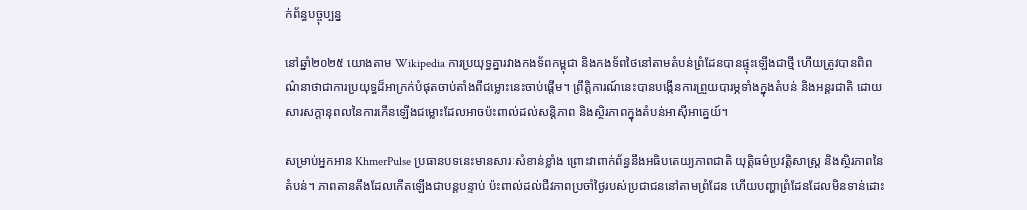ក់ព័ន្ធបច្ចុប្បន្ន

នៅឆ្នាំ២០២៥ យោងតាម Wikipedia ការប្រយុទ្ធគ្នារវាងកងទ័ពកម្ពុជា និងកងទ័ពថៃនៅតាមតំបន់ព្រំដែនបានផ្ទុះឡើងជាថ្មី ហើយត្រូវបានពិពណ៌នាថាជាការប្រយុទ្ធដ៏អាក្រក់បំផុតចាប់តាំងពីជម្លោះនេះចាប់ផ្តើម។ ព្រឹត្តិការណ៍នេះបានបង្កើនការព្រួយបារម្ភទាំងក្នុងតំបន់ និងអន្តរជាតិ ដោយសារសក្តានុពលនៃការកើនឡើងជម្លោះដែលអាចប៉ះពាល់ដល់សន្តិភាព និងស្ថិរភាពក្នុងតំបន់អាស៊ីអាគ្នេយ៍។

សម្រាប់អ្នកអាន KhmerPulse ប្រធានបទនេះមានសារៈសំខាន់ខ្លាំង ព្រោះវាពាក់ព័ន្ធនឹងអធិបតេយ្យភាពជាតិ យុត្តិធម៌ប្រវត្តិសាស្ត្រ និងស្ថិរភាពនៃតំបន់។ ភាពតានតឹងដែលកើតឡើងជាបន្តបន្ទាប់ ប៉ះពាល់ដល់ជីវភាពប្រចាំថ្ងៃរបស់ប្រជាជននៅតាមព្រំដែន ហើយបញ្ហាព្រំដែនដែលមិនទាន់ដោះ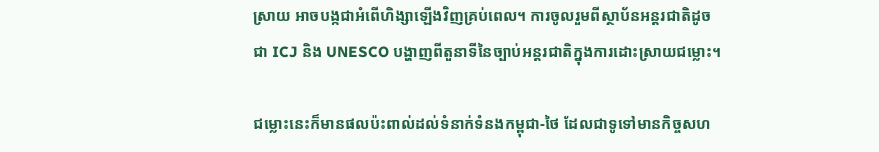ស្រាយ អាចបង្កជាអំពើហិង្សាឡើងវិញគ្រប់ពេល។ ការចូលរួមពីស្ថាប័នអន្តរជាតិដូចជា ICJ និង UNESCO បង្ហាញពីតួនាទីនៃច្បាប់អន្តរជាតិក្នុងការដោះស្រាយជម្លោះ។

ជម្លោះនេះក៏មានផលប៉ះពាល់ដល់ទំនាក់ទំនងកម្ពុជា-ថៃ ដែលជាទូទៅមានកិច្ចសហ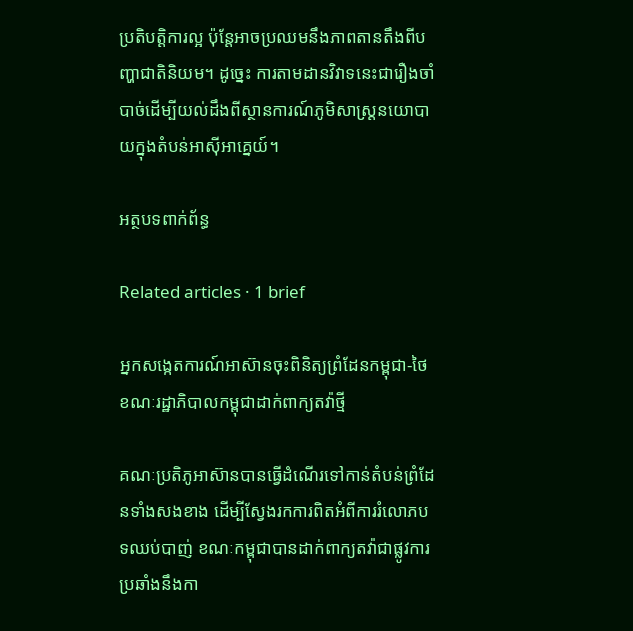ប្រតិបត្តិការល្អ ប៉ុន្តែអាចប្រឈមនឹងភាពតានតឹងពីបញ្ហាជាតិនិយម។ ដូច្នេះ ការតាមដានវិវាទនេះជារឿងចាំបាច់ដើម្បីយល់ដឹងពីស្ថានការណ៍ភូមិសាស្ត្រនយោបាយក្នុងតំបន់អាស៊ីអាគ្នេយ៍។

អត្ថបទពាក់ព័ន្ធ

Related articles · 1 brief

អ្នកសង្កេតការណ៍អាស៊ានចុះពិនិត្យព្រំដែនកម្ពុជា-ថៃ ខណៈរដ្ឋាភិបាលកម្ពុជាដាក់ពាក្យតវ៉ាថ្មី

គណៈប្រតិភូអាស៊ានបានធ្វើដំណើរទៅកាន់តំបន់ព្រំដែនទាំងសងខាង ដើម្បីស្វែងរកការពិតអំពីការរំលោភបទឈប់បាញ់ ខណៈកម្ពុជាបានដាក់ពាក្យតវ៉ាជាផ្លូវការប្រឆាំងនឹងកា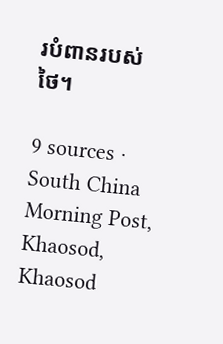របំពានរបស់ថៃ។

9 sources · South China Morning Post, Khaosod, Khaosod